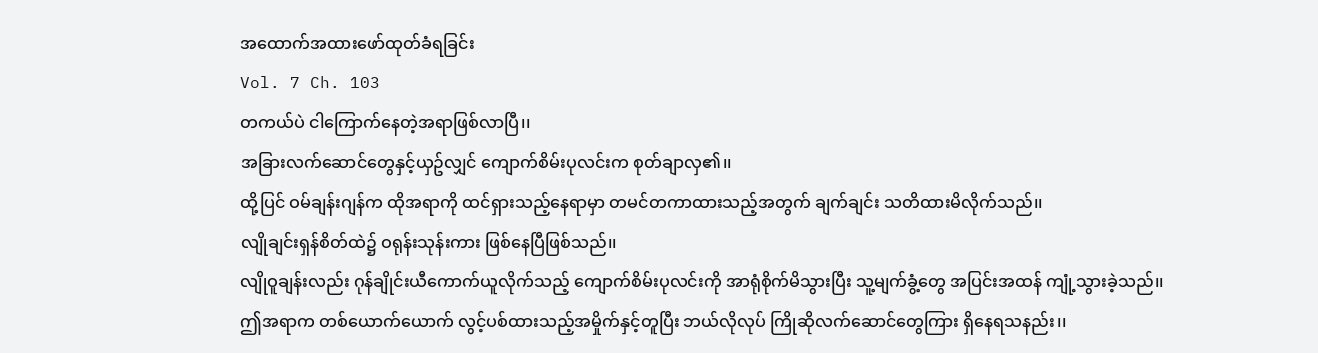အထောက်အထားဖော်ထုတ်ခံရခြင်း
Vol. 7 Ch. 103
တကယ်ပဲ ငါကြောက်နေတဲ့အရာဖြစ်လာပြီ၊၊
အခြားလက်ဆောင်တွေနှင့်ယှဥ်လျှင် ကျောက်စိမ်းပုလင်းက စုတ်ချာလှ၏၊၊
ထို့ပြင် ဝမ်ချန်းဂျန်က ထိုအရာကို ထင်ရှားသည့်နေရာမှာ တမင်တကာထားသည့်အတွက် ချက်ချင်း သတိထားမိလိုက်သည်၊၊
လျိုချင်းရှန်စိတ်ထဲ၌ ဝရုန်းသုန်းကား ဖြစ်နေပြီဖြစ်သည်၊၊
လျိုဝူချန်းလည်း ဂုန်ချိုင်းယီကောက်ယူလိုက်သည့် ကျောက်စိမ်းပုလင်းကို အာရုံစိုက်မိသွားပြီး သူ့မျက်ခွံ့တွေ အပြင်းအထန် ကျုံ့သွားခဲ့သည်၊၊
ဤအရာက တစ်ယောက်ယောက် လွင့်ပစ်ထားသည့်အမှိုက်နှင့်တူပြီး ဘယ်လိုလုပ် ကြိုဆိုလက်ဆောင်တွေကြား ရှိနေရသနည်း၊၊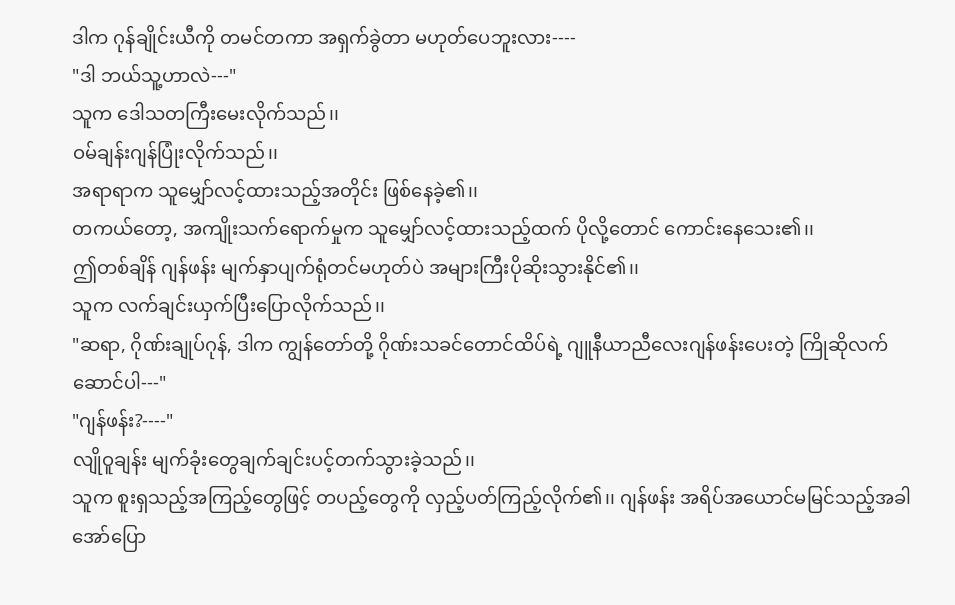ဒါက ဂုန်ချိုင်းယီကို တမင်တကာ အရှက်ခွဲတာ မဟုတ်ပေဘူးလား----
"ဒါ ဘယ်သူ့ဟာလဲ---"
သူက ဒေါသတကြီးမေးလိုက်သည်၊၊
ဝမ်ချန်းဂျန်ပြုံးလိုက်သည်၊၊
အရာရာက သူမျှော်လင့်ထားသည့်အတိုင်း ဖြစ်နေခဲ့၏၊၊
တကယ်တော့, အကျိုးသက်ရောက်မှုက သူမျှော်လင့်ထားသည့်ထက် ပိုလို့တောင် ကောင်းနေသေး၏၊၊
ဤတစ်ချိန် ဂျန်ဖန်း မျက်နှာပျက်ရုံတင်မဟုတ်ပဲ အများကြီးပိုဆိုးသွားနိုင်၏၊၊
သူက လက်ချင်းယှက်ပြီးပြောလိုက်သည်၊၊
"ဆရာ, ဂိုဏ်းချုပ်ဂုန်, ဒါက ကျွန်တော်တို့ ဂိုဏ်းသခင်တောင်ထိပ်ရဲ့ ဂျူနီယာညီလေးဂျန်ဖန်းပေးတဲ့ ကြိုဆိုလက်ဆောင်ပါ---"
"ဂျန်ဖန်း?----"
လျိုဝူချန်း မျက်ခုံးတွေချက်ချင်းပင့်တက်သွားခဲ့သည်၊၊
သူက စူးရှသည့်အကြည့်တွေဖြင့် တပည့်တွေကို လှည့်ပတ်ကြည့်လိုက်၏၊၊ ဂျန်ဖန်း အရိပ်အယောင်မမြင်သည့်အခါ အော်ပြော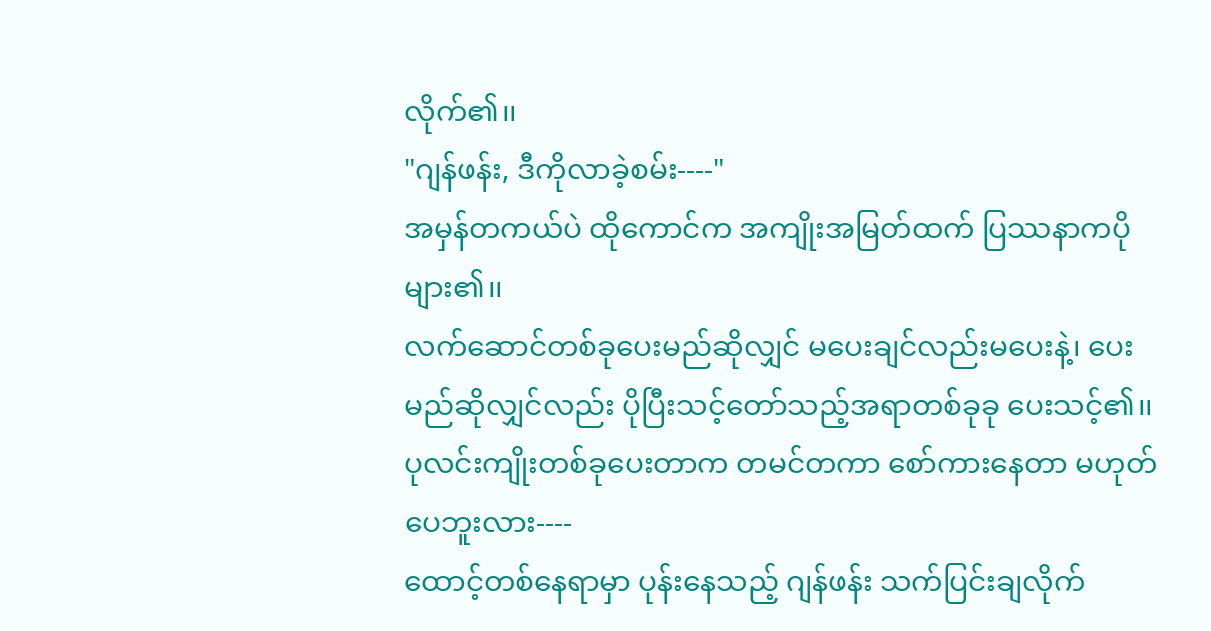လိုက်၏၊၊
"ဂျန်ဖန်း, ဒီကိုလာခဲ့စမ်း----"
အမှန်တကယ်ပဲ ထိုကောင်က အကျိုးအမြတ်ထက် ပြဿနာကပိုများ၏၊၊
လက်ဆောင်တစ်ခုပေးမည်ဆိုလျှင် မပေးချင်လည်းမပေးနဲ့၊ ပေးမည်ဆိုလျှင်လည်း ပိုပြီးသင့်တော်သည့်အရာတစ်ခုခု ပေးသင့်၏၊၊
ပုလင်းကျိုးတစ်ခုပေးတာက တမင်တကာ စော်ကားနေတာ မဟုတ်ပေဘူးလား----
ထောင့်တစ်နေရာမှာ ပုန်းနေသည့် ဂျန်ဖန်း သက်ပြင်းချလိုက်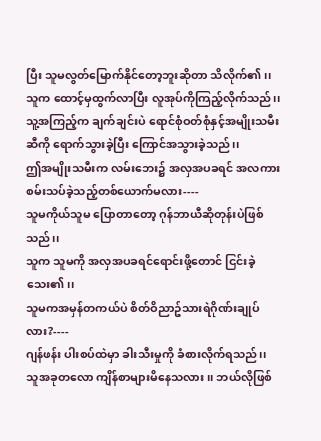ပြီး သူမလွတ်မြောက်နိုင်တော့ဘူးဆိုတာ သိလိုက်၏၊၊
သူက ထောင့်မှထွက်လာပြီး လူအုပ်ကိုကြည့်လိုက်သည်၊၊ သူ့အကြည့်က ချက်ချင်းပဲ ရောင်စုံဝတ်စုံနှင့်အမျိုးသမီးဆီကို ရောက်သွားခဲ့ပြီး ကြောင်အသွားခဲ့သည်၊၊
ဤအမျိုးသမီးက လမ်းဘေး၌ အလှအပခရင် အလကား စမ်းသပ်ခဲ့သည့်တစ်ယောက်မလား----
သူမကိုယ်သူမ ပြောတာတော့ ဂုန်ဘာယီဆိုတုန်းပဲဖြစ်သည်၊၊
သူက သူမကို အလှအပခရင်ရောင်းဖို့တောင် ငြင်းခဲ့သေး၏၊၊
သူမကအမှန်တကယ်ပဲ စိတ်ဝိညာဥ်သားရဲဂိုဏ်းချုပ်လား?----
ဂျန်ဖန်း ပါးစပ်ထဲမှာ ခါးသီးမှုကို ခံစားလိုက်ရသည်၊၊
သူအခုတလော ကျိန်စာများမိနေသလား၊၊ ဘယ်လိုဖြစ်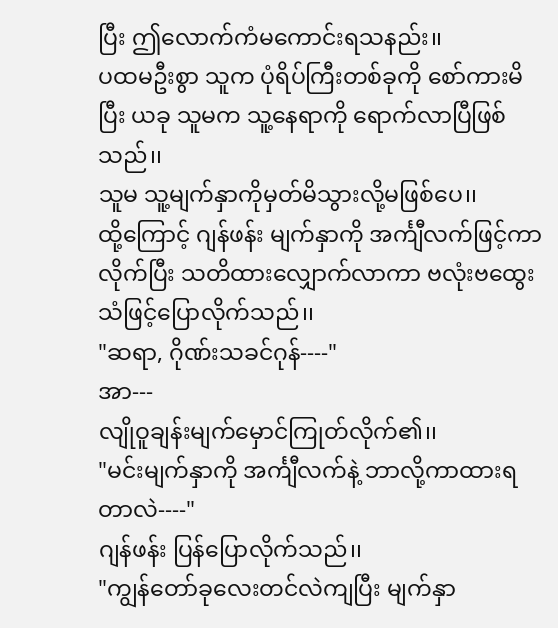ပြီး ဤလောက်ကံမကောင်းရသနည်း၊၊
ပထမဦးစွာ သူက ပုံရိပ်ကြီးတစ်ခုကို စော်ကားမိပြီး ယခု သူမက သူ့နေရာကို ရောက်လာပြီဖြစ်သည်၊၊
သူမ သူ့မျက်နှာကိုမှတ်မိသွားလို့မဖြစ်ပေ၊၊
ထို့ကြောင့် ဂျန်ဖန်း မျက်နှာကို အင်္ကျီလက်ဖြင့်ကာလိုက်ပြီး သတိထားလျှောက်လာကာ ဗလုံးဗထွေးသံဖြင့်ပြောလိုက်သည်၊၊
"ဆရာ, ဂိုဏ်းသခင်ဂုန်----"
အာ---
လျိုဝူချန်းမျက်မှောင်ကြုတ်လိုက်၏၊၊
"မင်းမျက်နှာကို အင်္ကျီလက်နဲ့ ဘာလို့ကာထားရတာလဲ----"
ဂျန်ဖန်း ပြန်ပြောလိုက်သည်၊၊
"ကျွန်တော်ခုလေးတင်လဲကျပြီး မျက်နှာ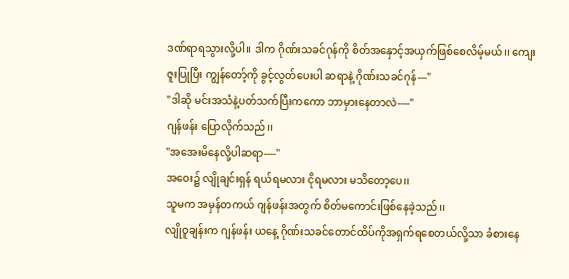ဒဏ်ရာရသွားလို့ပါ၊၊ ဒါက ဂိုဏ်းသခင်ဂုန်ကို စိတ်အနှောင့်အယှက်ဖြစ်စေလိမ့်မယ်၊၊ ကျေးဇူးပြုပြီး ကျွန်တော့်ကို ခွင့်လွတ်ပေးပါ ဆရာနဲ့ ဂိုဏ်းသခင်ဂုန်---"
"ဒါဆို မင်းအသံနဲ့ပတ်သက်ပြီးကကော ဘာမှားနေတာလဲ----"
ဂျန်ဖန်း ပြောလိုက်သည်၊၊
"အအေးမိနေလို့ပါဆရာ----"
အဝေး၌ လျိုချင်းရှန် ရယ်ရမလား ငိုရမလား မသိတော့ပေ၊၊
သူမက အမှန်တကယ် ဂျန်ဖန်းအတွက် စိတ်မကောင်းဖြစ်နေခဲ့သည်၊၊
လျိုဝူချန်းက ဂျန်ဖန်း ယနေ့ ဂိုဏ်းသခင်တောင်ထိပ်ကိုအရှက်ရစေတယ်လို့သာ ခံစားနေ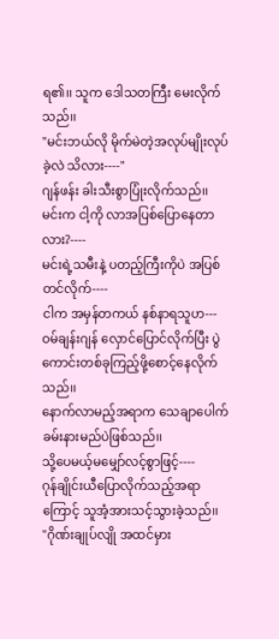ရ၏၊၊ သူက ဒေါသတကြီး မေးလိုက်သည်၊၊
"မင်းဘယ်လို မိုက်မဲတဲ့အလုပ်မျိုးလုပ်ခဲ့လဲ သိလား----"
ဂျန်ဖန်း ခါးသီးစွာပြုံးလိုက်သည်၊၊
မင်းက ငါ့ကို လာအပြစ်ပြောနေတာလား?----
မင်းရဲ့သမီးနဲ့ ပတည့်ကြီးကိုပဲ အပြစ်တင်လိုက်----
ငါက အမှန်တကယ် နစ်နာရသူဟ---
ဝမ်ချန်းဂျန် လှောင်ပြောင်လိုက်ပြီး ပွဲကောင်းတစ်ခုကြည့်ဖို့စောင့်နေလိုက်သည်၊၊
နောက်လာမည့်အရာက သေချာပေါက် ခမ်းနားမည်ပဲဖြစ်သည်၊၊
သို့ပေမယ့်မမျှော်လင့်စွာဖြင့်----
ဂုန်ချိုင်းယီပြောလိုက်သည့်အရာကြောင့် သူအံ့အားသင့်သွားခဲ့သည်၊၊
"ဂိုဏ်းချုပ်လျို အထင်မှား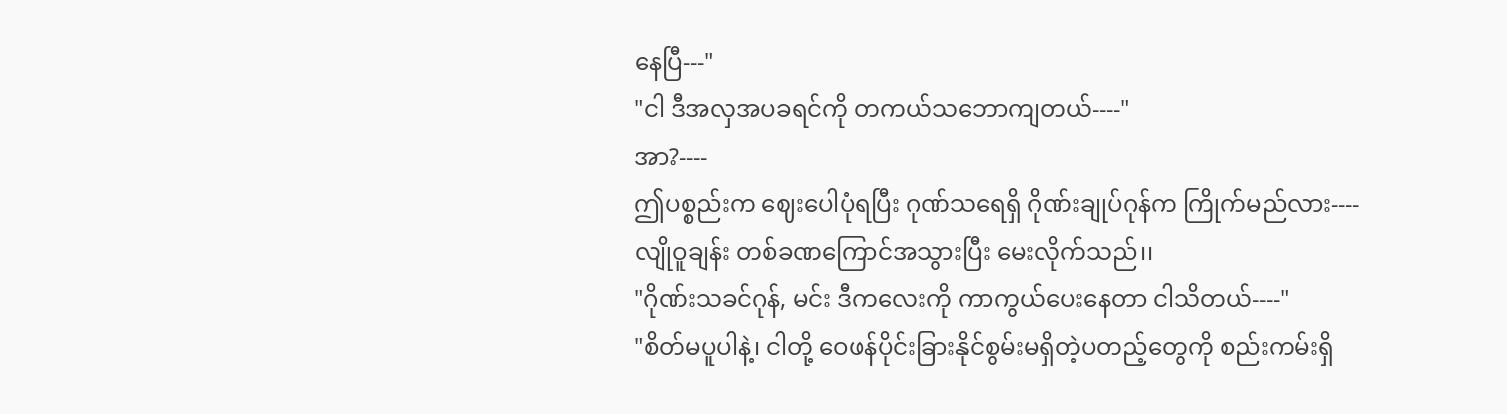နေပြီ---"
"ငါ ဒီအလှအပခရင်ကို တကယ်သဘောကျတယ်----"
အာ?----
ဤပစ္စည်းက ဈေးပေါပုံရပြီး ဂုဏ်သရေရှိ ဂိုဏ်းချုပ်ဂုန်က ကြိုက်မည်လား----
လျိုဝူချန်း တစ်ခဏကြောင်အသွားပြီး မေးလိုက်သည်၊၊
"ဂိုဏ်းသခင်ဂုန်, မင်း ဒီကလေးကို ကာကွယ်ပေးနေတာ ငါသိတယ်----"
"စိတ်မပူပါနဲ့၊ ငါတို့ ဝေဖန်ပိုင်းခြားနိုင်စွမ်းမရှိတဲ့ပတည့်တွေကို စည်းကမ်းရှိ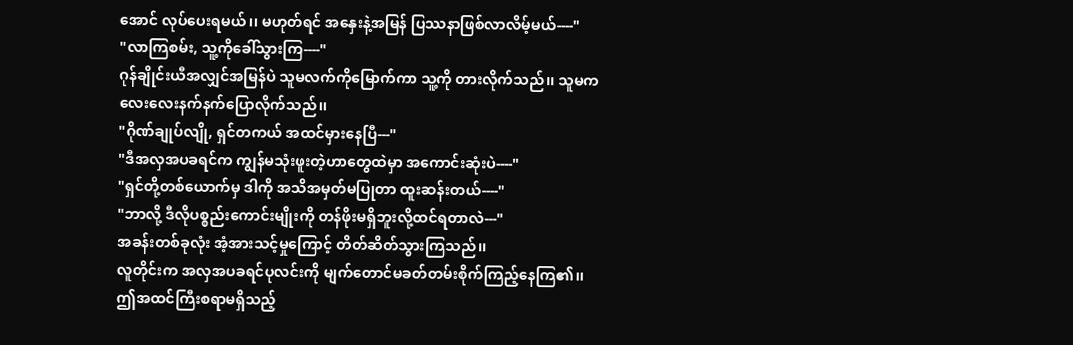အောင် လုပ်ပေးရမယ်၊၊ မဟုတ်ရင် အနှေးနဲ့အမြန် ပြဿနာဖြစ်လာလိမ့်မယ်----"
"လာကြစမ်း, သူ့ကိုခေါ်သွားကြ----"
ဂုန်ချိုင်းယီအလျှင်အမြန်ပဲ သူမလက်ကိုမြောက်ကာ သူ့ကို တားလိုက်သည်၊၊ သူမက လေးလေးနက်နက်ပြောလိုက်သည်၊၊
"ဂိုဏ်ချုပ်လျို, ရှင်တကယ် အထင်မှားနေပြီ---"
"ဒီအလှအပခရင်က ကျွန်မသုံးဖူးတဲ့ဟာတွေထဲမှာ အကောင်းဆုံးပဲ----"
"ရှင်တို့တစ်ယောက်မှ ဒါကို အသိအမှတ်မပြုတာ ထူးဆန်းတယ်----"
"ဘာလို့ ဒီလိုပစ္စည်းကောင်းမျိုးကို တန်ဖိုးမရှိဘူးလို့ထင်ရတာလဲ---"
အခန်းတစ်ခုလုံး အံ့အားသင့်မှုကြောင့် တိတ်ဆိတ်သွားကြသည်၊၊
လူတိုင်းက အလှအပခရင်ပုလင်းကို မျက်တောင်မခတ်တမ်းစိုက်ကြည့်နေကြ၏၊၊
ဤအထင်ကြီးစရာမရှိသည့်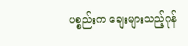ပစ္စည်းက ချေးများသည့်ဂုန်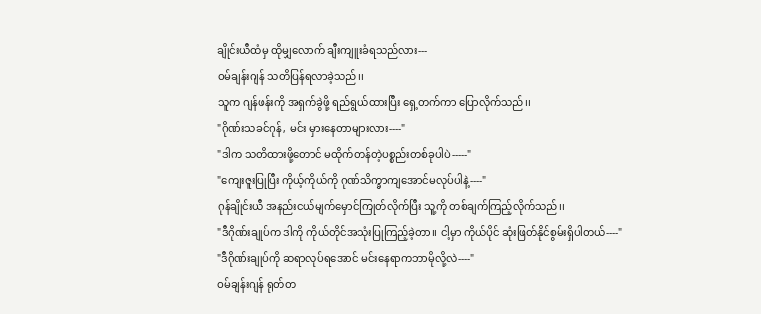ချိုင်းယီထံမှ ထိုမျှလောက် ချီးကျူးခံရသည်လား---
ဝမ်ချန်းဂျန် သတိပြန်ရလာခဲ့သည်၊၊
သူက ဂျန်ဖန်းကို အရှက်ခွဲဖို့ ရည်ရွယ်ထားပြီး ရှေ့တက်ကာ ပြောလိုက်သည်၊၊
"ဂိုဏ်းသခင်ဂုန်, မင်း မှားနေတာများလား----"
"ဒါက သတိထားဖို့တောင် မထိုက်တန်တဲ့ပစ္စည်းတစ်ခုပါပဲ-----"
"ကျေးဇူးပြုပြီး ကိုယ့်ကိုယ်ကို ဂုဏ်သိက္ခာကျအောင်မလုပ်ပါနဲ့----"
ဂုန်ချိုင်းယီ အနည်းငယ်မျက်မှောင်ကြုတ်လိုက်ပြီး သူ့ကို တစ်ချက်ကြည့်လိုက်သည်၊၊
"ဒီဂိုဏ်းချုပ်က ဒါကို ကိုယ်တိုင်အသုံးပြုကြည့်ခဲ့တာ၊၊ ငါ့မှာ ကိုယ်ပိုင် ဆုံးဖြတ်နိုင်စွမ်းရှိပါတယ်----"
"ဒီဂိုဏ်းချုပ်ကို ဆရာလုပ်ရအောင် မင်းနေရာကဘာမိုလို့လဲ----"
ဝမ်ချန်းဂျန် ရုတ်တ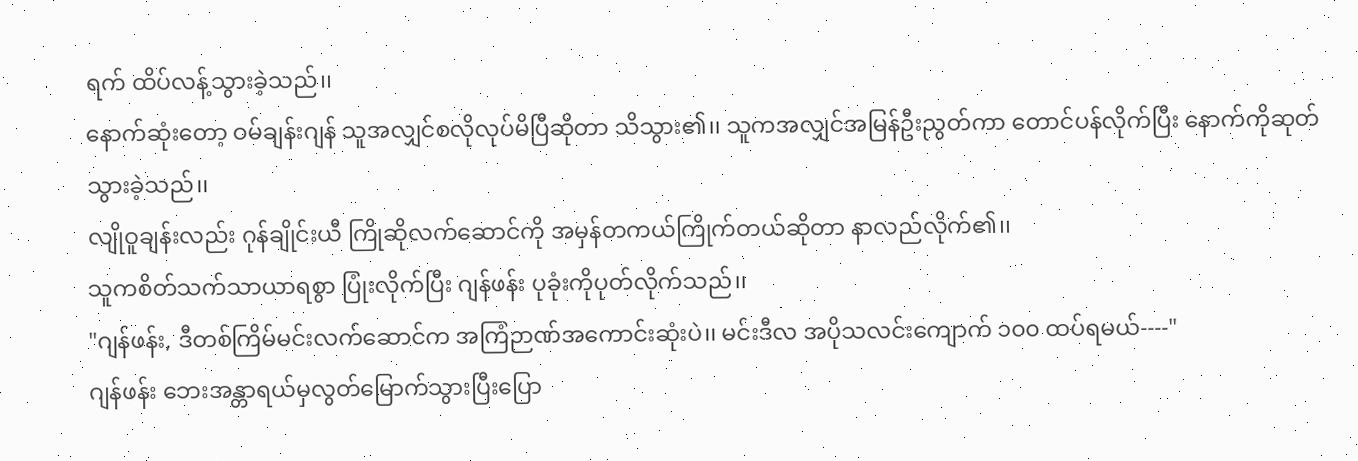ရက် ထိပ်လန့်သွားခဲ့သည်၊၊
နောက်ဆုံးတော့ ဝမ်ချန်းဂျန် သူအလျှင်စလိုလုပ်မိပြီဆိုတာ သိသွား၏၊၊ သူကအလျှင်အမြန်ဦးညွတ်ကာ တောင်ပန်လိုက်ပြီး နောက်ကိုဆုတ်သွားခဲ့သည်၊၊
လျိုဝူချန်းလည်း ဂုန်ချိုင်းယီ ကြိုဆိုလက်ဆောင်ကို အမှန်တကယ်ကြိုက်တယ်ဆိုတာ နာလည်လိုက်၏၊၊
သူကစိတ်သက်သာယာရစွာ ပြုံးလိုက်ပြီး ဂျန်ဖန်း ပုခုံးကိုပုတ်လိုက်သည်၊၊
"ဂျန်ဖန်း, ဒီတစ်ကြိမ်မင်းလက်ဆောင်က အကြံဉာဏ်အကောင်းဆုံးပဲ၊၊ မင်းဒီလ အပိုသလင်းကျောက် ၁၀၀ ထပ်ရမယ်----"
ဂျန်ဖန်း ဘေးအန္တာရယ်မှလွတ်မြောက်သွားပြီးပြော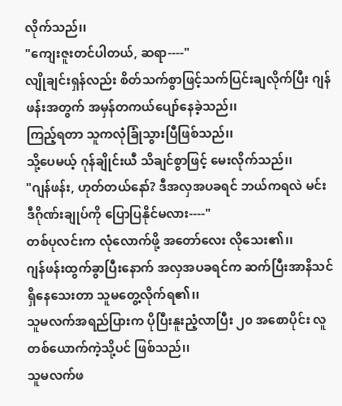လိုက်သည်၊၊
"ကျေးဇူးတင်ပါတယ်, ဆရာ----"
လျိုချင်းရှန်လည်း စိတ်သက်စွာဖြင့်သက်ပြင်းချလိုက်ပြီး ဂျန်ဖန်းအတွက် အမှန်တကယ်ပျော်နေခဲ့သည်၊၊
ကြည့်ရတာ သူကလုံခြုံသွားပြီဖြစ်သည်၊၊
သို့ပေမယ့် ဂုန်ချိုင်းယီ သိချင်စွာဖြင့် မေးလိုက်သည်၊၊
"ဂျန်ဖန်း, ဟုတ်တယ်နော်? ဒီအလှအပခရင် ဘယ်ကရလဲ မင်း ဒီဂိုဏ်းချုပ်ကို ပြောပြနိုင်မလား----"
တစ်ပုလင်းက လုံလောက်ဖို့ အတော်လေး လိုသေး၏၊၊
ဂျန်ဖန်းထွက်ခွာပြီးနောက် အလှအပခရင်က ဆက်ပြီးအာနိသင်ရှိနေသေးတာ သူမတွေ့လိုက်ရ၏၊၊
သူမလက်အရည်ပြားက ပိုပြီးနူးညံ့လာပြီး ၂၀ အစောပိုင်း လူတစ်ယောက်ကဲ့သို့ပင် ဖြစ်သည်၊၊
သူမလက်ဖ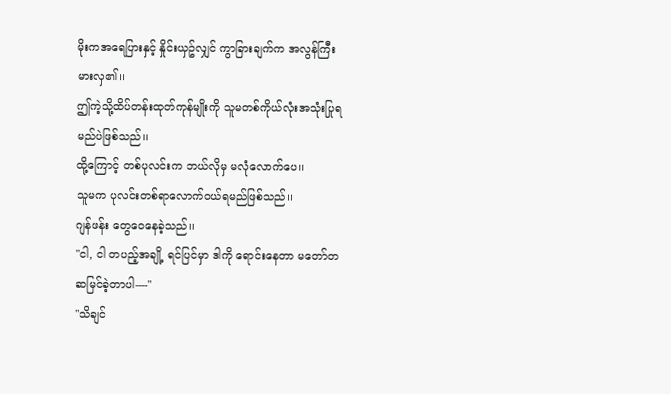မိုးကအရေပြားနှင့် နှိုင်းယှဥ်လျှင် ကွာခြားချက်က အလွန်ကြီးမားလှ၏၊၊
ဤကဲ့သို့ထိပ်တန်းထုတ်ကုန်မျိုးကို သူမတစ်ကိုယ်လုံးအသုံးပြုရမည်ပဲဖြစ်သည်၊၊
ထို့ကြောင့် တစ်ပုလင်းက ဘယ်လိုမှ မလုံလောက်ပေ၊၊
သူမက ပုလင်းတစ်ရာလောက်ဝယ်ရမည်ဖြစ်သည်၊၊
ဂျန်ဖန်း တွေဝေနေခဲ့သည်၊၊
"ငါ, ငါ တပည့်အချို့ ရင်ပြင်မှာ ဒါကို ရောင်းနေတာ မတော်တဆမြင်ခဲ့တာပါ----"
"သိချင်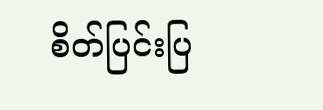စိတ်ပြင်းပြ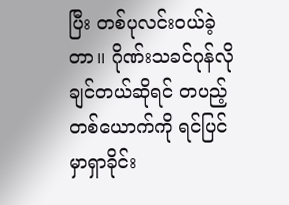ပြီး တစ်ပုလင်းဝယ်ခဲ့တာ၊၊ ဂိုဏ်းသခင်ဂုန်လိုချင်တယ်ဆိုရင် တပည့်တစ်ယောက်ကို ရင်ပြင်မှာရှာခိုင်း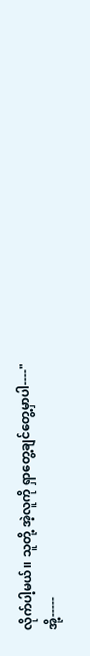လိုက်ပါ့မယ်၊၊ သူတို့ အဲ့လူကို ရှာတွေ့ချင်တွေ့မှာပါ----"
အို့-----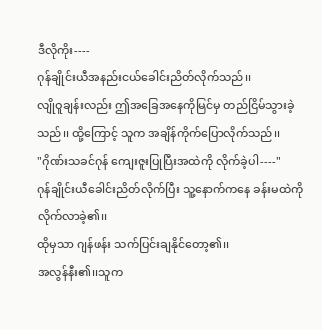ဒီလိုကိုး----
ဂုန်ချိုင်းယီအနည်းငယ်ခေါင်းညိတ်လိုက်သည်၊၊
လျိုဝူချန်းလည်း ဤအခြေအနေကိုမြင်မှ တည်ငြိမ်သွားခဲ့သည်၊၊ ထို့ကြောင့် သူက အချိန်ကိုက်ပြောလိုက်သည်၊၊
"ဂိုဏ်းသခင်ဂုန် ကျေးဇူးပြုပြီးအထဲကို လိုက်ခဲ့ပါ----"
ဂုန်ချိုင်းယီခေါင်းညိတ်လိုက်ပြီး သူ့နောက်ကနေ ခန်းမထဲကို လိုက်လာခဲ့၏၊၊
ထိုမှသာ ဂျန်ဖန်း သက်ပြင်းချနိုင်တော့၏၊၊
အလွန်နီး၏၊၊သူက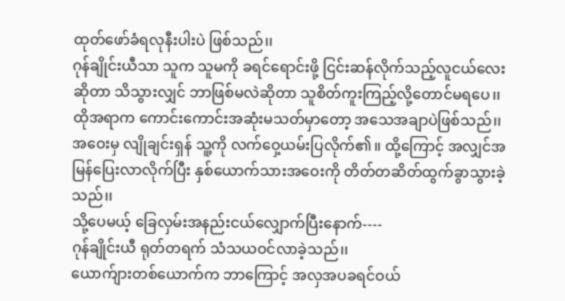ထုတ်ဖော်ခံရလုနီးပါးပဲ ဖြစ်သည်၊၊
ဂုန်ချိုင်းယီသာ သူက သူမကို ခရင်ရောင်းဖို့ ငြင်းဆန်လိုက်သည့်လူငယ်လေးဆိုတာ သိသွားလျှင် ဘာဖြစ်မလဲဆိုတာ သူစိတ်ကူးကြည့်လို့တောင်မရပေ၊၊
ထိုအရာက ကောင်းကောင်းအဆုံးမသတ်မှာတော့ အသေအချာပဲဖြစ်သည်၊၊
အဝေးမှ လျိုချင်းရှန် သူ့ကို လက်ဝှေ့ယမ်းပြလိုက်၏၊၊ ထို့ကြောင့် အလျှင်အမြန်ပြေးလာလိုက်ပြီး နှစ်ယောက်သားအဝေးကို တိတ်တဆိတ်ထွက်ခွာသွားခဲ့သည်၊၊
သို့ပေမယ့် ခြေလှမ်းအနည်းငယ်လျှောက်ပြီးနောက်----
ဂုန်ချိုင်းယီ ရုတ်တရက် သံသယဝင်လာခဲ့သည်၊၊
ယောက်ျားတစ်ယောက်က ဘာကြောင့် အလှအပခရင်ဝယ်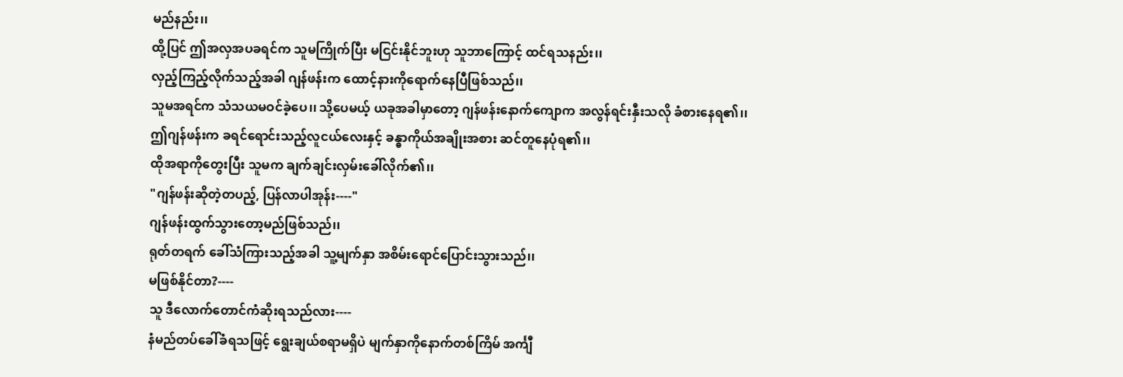မည်နည်း၊၊
ထို့ပြင် ဤအလှအပခရင်က သူမကြိုက်ပြီး မငြင်းနိုင်ဘူးဟု သူဘာကြောင့် ထင်ရသနည်း၊၊
လှည့်ကြည့်လိုက်သည့်အခါ ဂျန်ဖန်းက ထောင့်နားကိုရောက်နေပြီဖြစ်သည်၊၊
သူမအရင်က သံသယမဝင်ခဲ့ပေ၊၊ သို့ပေမယ့် ယခုအခါမှာတော့ ဂျန်ဖန်းနောက်ကျောက အလွန်ရင်းနှီးသလို ခံစားနေရ၏၊၊
ဤဂျန်ဖန်းက ခရင်ရောင်းသည့်လူငယ်လေးနှင့် ခန္ဓာကိုယ်အချိုးအစား ဆင်တူနေပုံရ၏၊၊
ထိုအရာကိုတွေးပြီး သူမက ချက်ချင်းလှမ်းခေါ်လိုက်၏၊၊
"ဂျန်ဖန်းဆိုတဲ့တပည့်, ပြန်လာပါအုန်း----"
ဂျန်ဖန်းထွက်သွားတော့မည်ဖြစ်သည်၊၊
ရုတ်တရက် ခေါ်သံကြားသည့်အခါ သူ့မျက်နှာ အစိမ်းရောင်ပြောင်းသွားသည်၊၊
မဖြစ်နိုင်တာ?----
သူ ဒီလောက်တောင်ကံဆိုးရသည်လား----
နံမည်တပ်ခေါ်ခံရသဖြင့် ရွေးချယ်စရာမရှိပဲ မျက်နှာကိုနောက်တစ်ကြိမ် အင်္ကျီ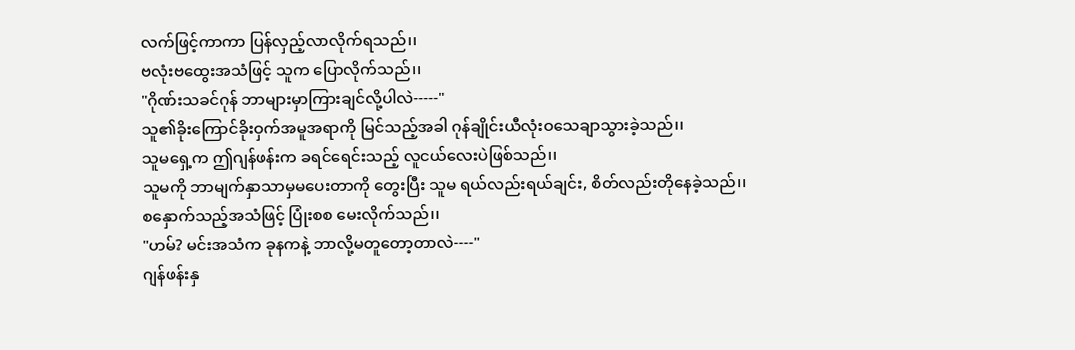လက်ဖြင့်ကာကာ ပြန်လှည့်လာလိုက်ရသည်၊၊
ဗလုံးဗထွေးအသံဖြင့် သူက ပြောလိုက်သည်၊၊
"ဂိုဏ်းသခင်ဂုန် ဘာများမှာကြားချင်လို့ပါလဲ-----"
သူ၏ခိုးကြောင်ခိုးဝှက်အမူအရာကို မြင်သည့်အခါ ဂုန်ချိုင်းယီလုံးဝသေချာသွားခဲ့သည်၊၊
သူမရှေ့က ဤဂျန်ဖန်းက ခရင်ရေင်းသည့် လူငယ်လေးပဲဖြစ်သည်၊၊
သူမကို ဘာမျက်နှာသာမှမပေးတာကို တွေးပြီး သူမ ရယ်လည်းရယ်ချင်း, စိတ်လည်းတိုနေခဲ့သည်၊၊
စနှောက်သည့်အသံဖြင့် ပြုံးစစ မေးလိုက်သည်၊၊
"ဟမ်? မင်းအသံက ခုနကနဲ့ ဘာလို့မတူတော့တာလဲ----"
ဂျန်ဖန်းနှ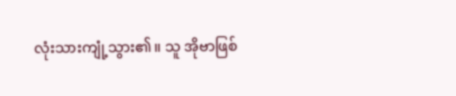လုံးသားကျုံ့သွား၏၊၊ သူ အိုဗာဖြစ်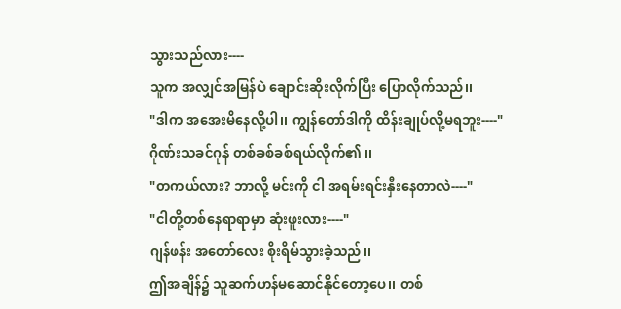သွားသည်လား----
သူက အလျှင်အမြန်ပဲ ချောင်းဆိုးလိုက်ပြီး ပြောလိုက်သည်၊၊
"ဒါက အအေးမိနေလို့ပါ၊၊ ကျွန်တော်ဒါကို ထိန်းချုပ်လို့မရဘူး----"
ဂိုဏ်းသခင်ဂုန် တစ်ခစ်ခစ်ရယ်လိုက်၏၊၊
"တကယ်လား? ဘာလို့ မင်းကို ငါ အရမ်းရင်းနှီးနေတာလဲ----"
"ငါတို့တစ်နေရာရာမှာ ဆုံးဖူးလား----"
ဂျန်ဖန်း အတော်လေး စိုးရိမ်သွားခဲ့သည်၊၊
ဤအချိန်၌ သူဆက်ဟန်မဆောင်နိုင်တော့ပေ၊၊ တစ်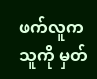ဖက်လူက သူကို မှတ်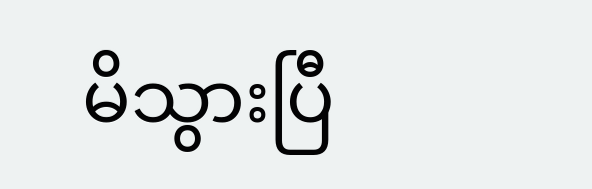မိသွားပြီ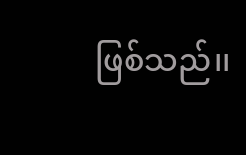ဖြစ်သည်၊၊